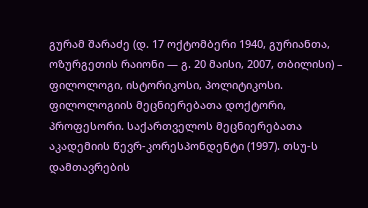გურამ შარაძე (დ. 17 ოქტომბერი 1940, გურიანთა, ოზურგეთის რაიონი — გ. 20 მაისი, 2007, თბილისი) – ფილოლოგი, ისტორიკოსი, პოლიტიკოსი. ფილოლოგიის მეცნიერებათა დოქტორი, პროფესორი. საქართველოს მეცნიერებათა აკადემიის წევრ-კორესპონდენტი (1997). თსუ-ს დამთავრების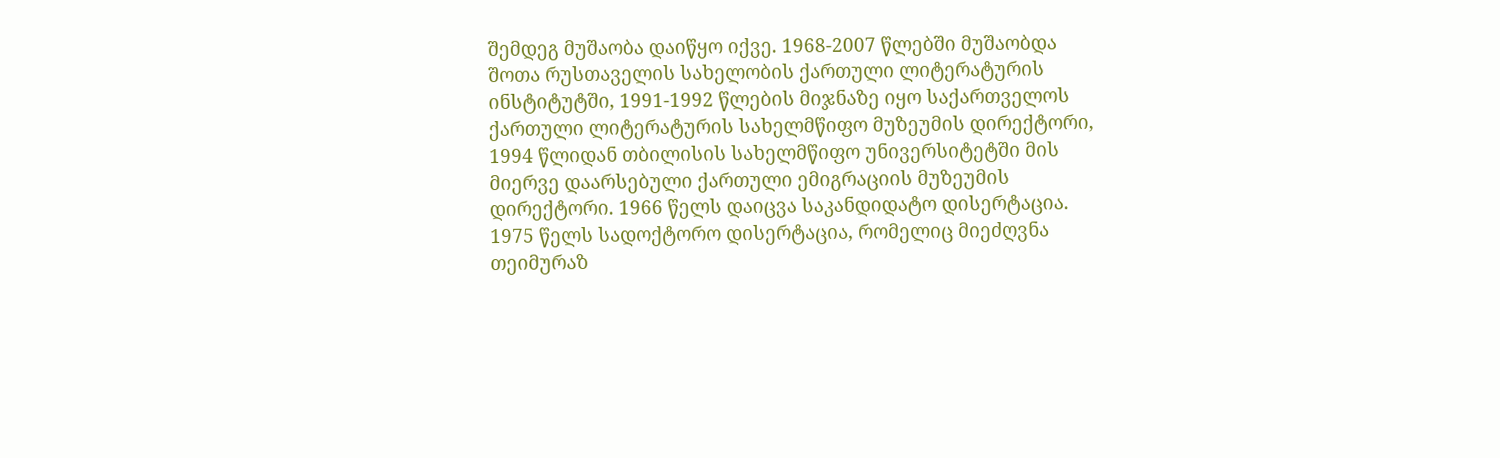შემდეგ მუშაობა დაიწყო იქვე. 1968-2007 წლებში მუშაობდა შოთა რუსთაველის სახელობის ქართული ლიტერატურის ინსტიტუტში, 1991-1992 წლების მიჯნაზე იყო საქართველოს ქართული ლიტერატურის სახელმწიფო მუზეუმის დირექტორი, 1994 წლიდან თბილისის სახელმწიფო უნივერსიტეტში მის მიერვე დაარსებული ქართული ემიგრაციის მუზეუმის დირექტორი. 1966 წელს დაიცვა საკანდიდატო დისერტაცია. 1975 წელს სადოქტორო დისერტაცია, რომელიც მიეძღვნა თეიმურაზ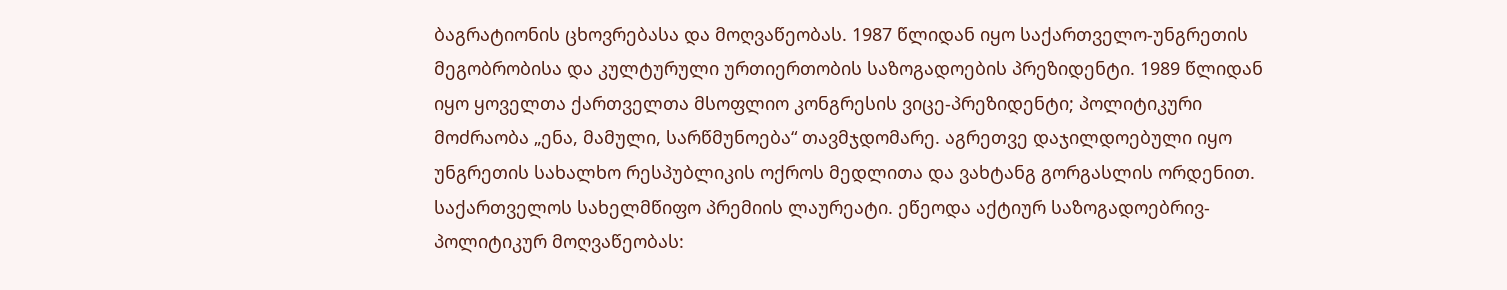ბაგრატიონის ცხოვრებასა და მოღვაწეობას. 1987 წლიდან იყო საქართველო-უნგრეთის მეგობრობისა და კულტურული ურთიერთობის საზოგადოების პრეზიდენტი. 1989 წლიდან იყო ყოველთა ქართველთა მსოფლიო კონგრესის ვიცე-პრეზიდენტი; პოლიტიკური მოძრაობა „ენა, მამული, სარწმუნოება“ თავმჯდომარე. აგრეთვე დაჯილდოებული იყო უნგრეთის სახალხო რესპუბლიკის ოქროს მედლითა და ვახტანგ გორგასლის ორდენით. საქართველოს სახელმწიფო პრემიის ლაურეატი. ეწეოდა აქტიურ საზოგადოებრივ-პოლიტიკურ მოღვაწეობას: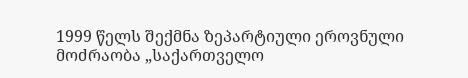1999 წელს შექმნა ზეპარტიული ეროვნული მოძრაობა „საქართველო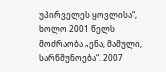უპირველეს ყოვლისა“, ხოლო 2001 წელს მოძრაობა „ენა, მამული, სარწმუნოება“. 2007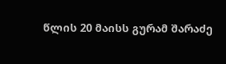წლის 20 მაისს გურამ შარაძე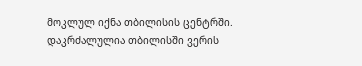მოკლულ იქნა თბილისის ცენტრში. დაკრძალულია თბილისში ვერის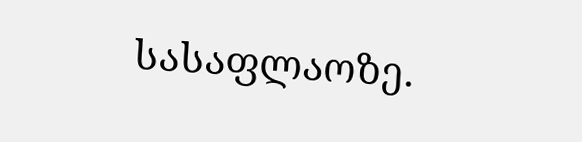სასაფლაოზე.